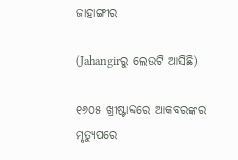ଜାହାଙ୍ଗୀର

(Jahangirରୁ ଲେଉଟି ଆସିଛି)

୧୬୦୫ ଖ୍ରୀଷ୍ଟାବ୍ଦରେ ଆକବରଙ୍କର ମୃତ୍ୟୁପରେ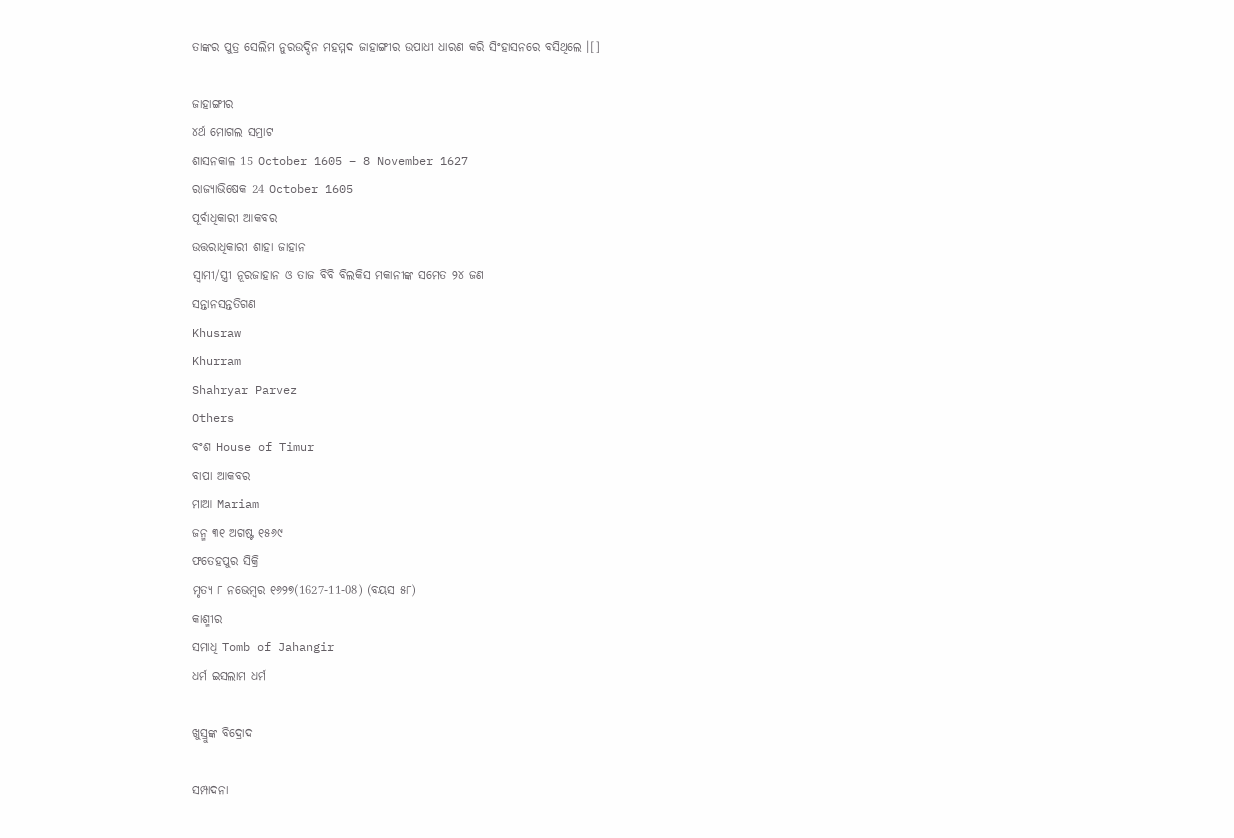ତାଙ୍କର ପୁତ୍ର ସେଲିମ ନୁରଉଦ୍ଦିନ ମହମ୍ମଦ ଜାହାଙ୍ଗୀର ଉପାଧୀ ଧାରଣ କରି ସିଂହାସନରେ ବସିଥିଲେ ।[]

ଜାହାଙ୍ଗୀର
୪ର୍ଥ ମୋଗଲ ସମ୍ରାଟ
ଶାସନକାଳ 15 October 1605 – 8 November 1627
ରାଜ୍ୟାଭିଷେକ 24 October 1605
ପୂର୍ବାଧିକାରୀ ଆକବର
ଉତ୍ତରାଧିକାରୀ ଶାହା ଜାହାନ
ସ୍ୱାମୀ/ସ୍ତ୍ରୀ ନୂରଜାହାନ ଓ ତାଜ ବିବି ବିଲକିସ ମକାନୀଙ୍କ ସମେତ ୨୪ ଜଣ
ସନ୍ତାନସନ୍ତତିଗଣ
Khusraw
Khurram
Shahryar Parvez
Others
ବଂଶ House of Timur
ବାପା ଆକବର
ମାଆ Mariam
ଜନ୍ମ ୩୧ ଅଗଷ୍ଟ ୧୫୬୯
ଫତେହପୁର ସିକ୍ରି
ମୃତ୍ୟ ୮ ନଭେମ୍ବର ୧୬୨୭(1627-11-08) (ବୟସ ୫୮)
କାଶ୍ମୀର
ସମାଧି Tomb of Jahangir
ଧର୍ମ ଇସଲାମ ଧର୍ମ

ଖୁସ୍ରୁଙ୍କ ବିଦ୍ରୋଦ

ସମ୍ପାଦନା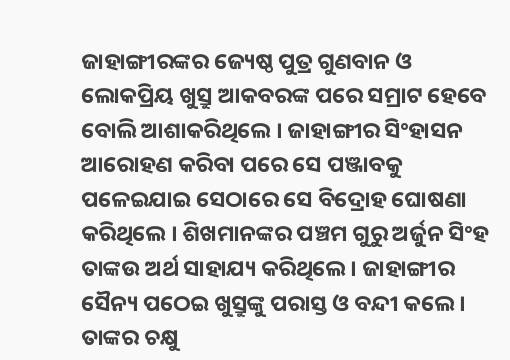ଜାହାଙ୍ଗୀରଙ୍କର ଜ୍ୟେଷ୍ଠ ପୁତ୍ର ଗୁଣବାନ ଓ ଲୋକପ୍ରିୟ ଖୁସ୍ରୁ ଆକବରଙ୍କ ପରେ ସମ୍ରାଟ ହେବେ ବୋଲି ଆଶାକରିଥିଲେ । ଜାହାଙ୍ଗୀର ସିଂହାସନ ଆରୋହଣ କରିବା ପରେ ସେ ପଞ୍ଜାବକୁ ପଳେଇଯାଇ ସେଠାରେ ସେ ବିଦ୍ରୋହ ଘୋଷଣା କରିଥିଲେ । ଶିଖମାନଙ୍କର ପଞ୍ଚମ ଗୁରୁ ଅର୍ଜୁନ ସିଂହ ତାଙ୍କଉ ଅର୍ଥ ସାହାଯ୍ୟ କରିଥିଲେ । ଜାହାଙ୍ଗୀର ସୈନ୍ୟ ପଠେଇ ଖୁସ୍ରୁଙ୍କୁ ପରାସ୍ତ ଓ ବନ୍ଦୀ କଲେ । ତାଙ୍କର ଚକ୍ଷୁ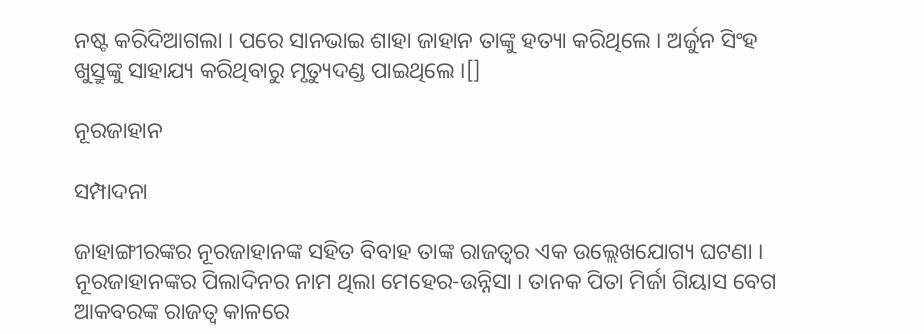ନଷ୍ଟ କରିଦିଆଗଲା । ପରେ ସାନଭାଇ ଶାହା ଜାହାନ ତାଙ୍କୁ ହତ୍ୟା କରିଥିଲେ । ଅର୍ଜୁନ ସିଂହ ଖୁସ୍ରୁଙ୍କୁ ସାହାଯ୍ୟ କରିଥିବାରୁ ମୃତ୍ୟୁଦଣ୍ଡ ପାଇଥିଲେ ।[]

ନୂରଜାହାନ

ସମ୍ପାଦନା

ଜାହାଙ୍ଗୀରଙ୍କର ନୂରଜାହାନଙ୍କ ସହିତ ବିବାହ ତାଙ୍କ ରାଜତ୍ୱର ଏକ ଉଲ୍ଲେଖଯୋଗ୍ୟ ଘଟଣା । ନୂରଜାହାନଙ୍କର ପିଲାଦିନର ନାମ ଥିଲା ମେହେର-ଉନ୍ନିସା । ତାନକ ପିତା ମିର୍ଜା ଗିୟାସ ବେଗ ଆକବରଙ୍କ ରାଜତ୍ୱ କାଳରେ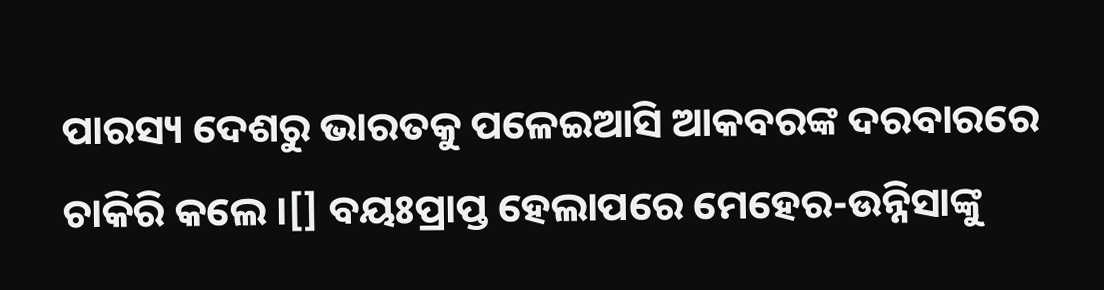ପାରସ୍ୟ ଦେଶରୁ ଭାରତକୁ ପଳେଇଆସି ଆକବରଙ୍କ ଦରବାରରେ ଚାକିରି କଲେ ।[] ବୟଃପ୍ରାପ୍ତ ହେଲାପରେ ମେହେର-ଉନ୍ନିସାଙ୍କୁ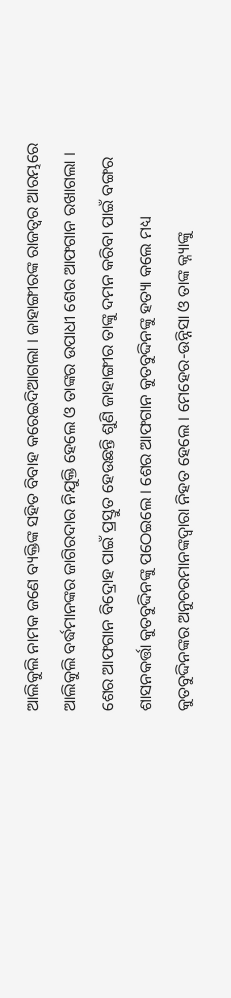ଆଲିକୁଲି ନାମକ ଜଣେ ବ୍ୟକ୍ତିଙ୍କ ସହିତ ବିବାହ କରେଇଦିଆଗଲା । ଜାହାଙ୍ଗୀରଙ୍କ ରାଜତ୍ୱର ଆରମ୍ଭରେ ଆଲିକୁଲି ବର୍ଦ୍ଧମାନଙ୍କର ଜାଗିରଦାର ନିଯୁକ୍ତି ହେଲେ ଓ ତାଙ୍କର ଉପାଧୀ ଶେର ଆଫଗାନ ରଖାଗଲା । ଶେର ଆଫଗାନ ବିଦ୍ରୋହ ପାଇଁ ପ୍ରସ୍ତୁତ ହେଉଛନ୍ତି ଶୁଣି ଜାହାଙ୍ଗୀର ତାଙ୍କୁ ଦମନ କରିବା ପାଇଁ ବଙ୍ଗର ଶାସନକର୍ତ୍ତା କୁତବୁଦ୍ଦିନଙ୍କୁ ପଠେଇଲେ । ଶେର ଆଫଗାନ କୁତବୁଦ୍ଦିନଙ୍କୁ ହତ୍ୟା କଲେ ମଧ୍ୟ କୁତବୁଦ୍ଦିନଙ୍କର ଅନୁଚରମାନଙ୍କଦ୍ୱାରା ନିହତ ହେଲେ । ମେହେର-ଉନ୍ନିସା ଓ ତାଙ୍କ କ୍ନ୍ୟାଙ୍କୁ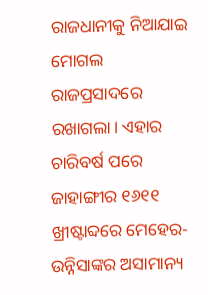ରାଜଧାନୀକୁ ନିଆଯାଇ ମୋଗଲ ରାଜପ୍ରସାଦରେ ରଖାଗଲା। ଏହାର ଚାରିବର୍ଷ ପରେ ଜାହାଙ୍ଗୀର ୧୬୧୧ ଖ୍ରୀଷ୍ଟାବ୍ଦରେ ମେହେର-ଉନ୍ନିସାଙ୍କର ଅସାମାନ୍ୟ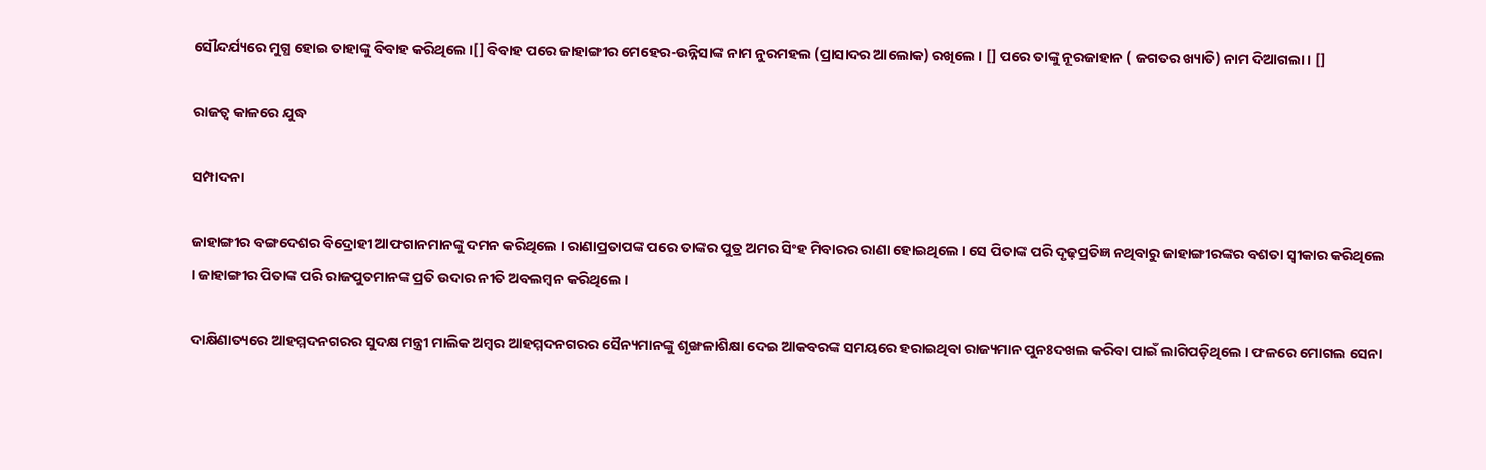ସୌନ୍ଦର୍ଯ୍ୟରେ ମୁଗ୍ଧ ହୋଇ ତାହାଙ୍କୁ ବିବାହ କରିଥିଲେ ।[] ବିବାହ ପରେ ଜାହାଙ୍ଗୀର ମେହେର-ଉନ୍ନିସାଙ୍କ ନାମ ନୁରମହଲ (ପ୍ରାସାଦର ଆଲୋକ) ରଖିଲେ । [] ପରେ ତାଙ୍କୁ ନୂରଜାହାନ ( ଜଗତର ଖ୍ୟାତି) ନାମ ଦିଆଗଲା। []

ରାଜତ୍ୱ କାଳରେ ଯୁଦ୍ଧ

ସମ୍ପାଦନା

ଜାହାଙ୍ଗୀର ବଙ୍ଗଦେଶର ବିଦ୍ରୋହୀ ଆଫଗାନମାନଙ୍କୁ ଦମନ କରିଥିଲେ । ରାଣାପ୍ରତାପଙ୍କ ପରେ ତାଙ୍କର ପୁତ୍ର ଅମର ସିଂହ ମିବାରର ରାଣା ହୋଇଥିଲେ । ସେ ପିତାଙ୍କ ପରି ଦୃଢ଼ପ୍ରତିଜ୍ଞ ନଥିବାରୁ ଜାହାଙ୍ଗୀରଙ୍କର ବଶତା ସ୍ୱୀକାର କରିଥିଲେ । ଜାହାଙ୍ଗୀର ପିତାଙ୍କ ପରି ରାଜପୁତମାନଙ୍କ ପ୍ରତି ଉଦାର ନୀତି ଅବଲମ୍ବନ କରିଥିଲେ ।

ଦାକ୍ଷିଣାତ୍ୟରେ ଆହମ୍ମଦନଗରର ସୁଦକ୍ଷ ମନ୍ତ୍ରୀ ମାଲିକ ଅମ୍ବର ଆହମ୍ମଦନଗରର ସୈନ୍ୟମାନଙ୍କୁ ଶୃଙ୍ଖଳାଶିକ୍ଷା ଦେଇ ଆକବରଙ୍କ ସମୟରେ ହରାଇଥିବା ରାଜ୍ୟମାନ ପୁନଃଦଖଲ କରିବା ପାଇଁ ଲାଗିପଡ଼ିଥିଲେ । ଫଳରେ ମୋଗଲ ସେନା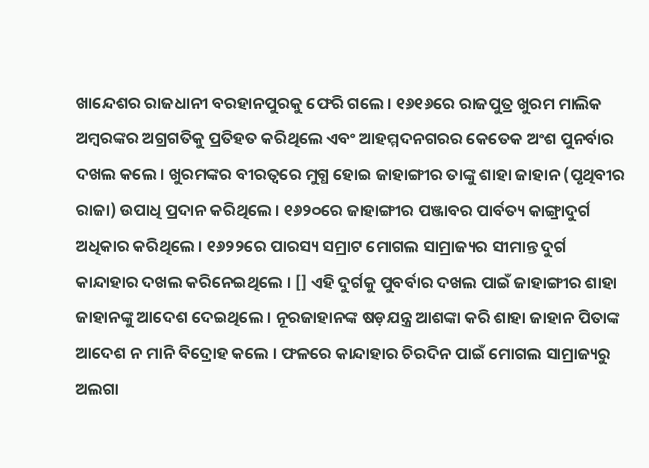ଖାନ୍ଦେଶର ରାଜଧାନୀ ବରହାନପୁରକୁ ଫେରି ଗଲେ । ୧୬୧୬ରେ ରାଜପୁତ୍ର ଖୁରମ ମାଲିକ ଅମ୍ବରଙ୍କର ଅଗ୍ରଗତିକୁ ପ୍ରତିହତ କରିଥିଲେ ଏବଂ ଆହମ୍ମଦନଗରର କେତେକ ଅଂଶ ପୁନର୍ବାର ଦଖଲ କଲେ । ଖୁରମଙ୍କର ବୀରତ୍ୱରେ ମୁଗ୍ଧ ହୋଇ ଜାହାଙ୍ଗୀର ତାଙ୍କୁ ଶାହା ଜାହାନ (ପୃଥିବୀର ରାଜା) ଉପାଧି ପ୍ରଦାନ କରିଥିଲେ । ୧୬୨୦ରେ ଜାହାଙ୍ଗୀର ପଞ୍ଜାବର ପାର୍ବତ୍ୟ କାଙ୍ଗ୍ରାଦୁର୍ଗ ଅଧିକାର କରିଥିଲେ । ୧୬୨୨ରେ ପାରସ୍ୟ ସମ୍ରାଟ ମୋଗଲ ସାମ୍ରାଜ୍ୟର ସୀମାନ୍ତ ଦୁର୍ଗ କାନ୍ଦାହାର ଦଖଲ କରିନେଇଥିଲେ । [] ଏହି ଦୁର୍ଗକୁ ପୁବର୍ବାର ଦଖଲ ପାଇଁ ଜାହାଙ୍ଗୀର ଶାହା ଜାହାନଙ୍କୁ ଆଦେଶ ଦେଇଥିଲେ । ନୂରଜାହାନଙ୍କ ଷଡ଼ଯନ୍ତ୍ର ଆଶଙ୍କା କରି ଶାହା ଜାହାନ ପିତାଙ୍କ ଆଦେଶ ନ ମାନି ବିଦ୍ରୋହ କଲେ । ଫଳରେ କାନ୍ଦାହାର ଚିରଦିନ ପାଇଁ ମୋଗଲ ସାମ୍ରାଜ୍ୟରୁ ଅଲଗା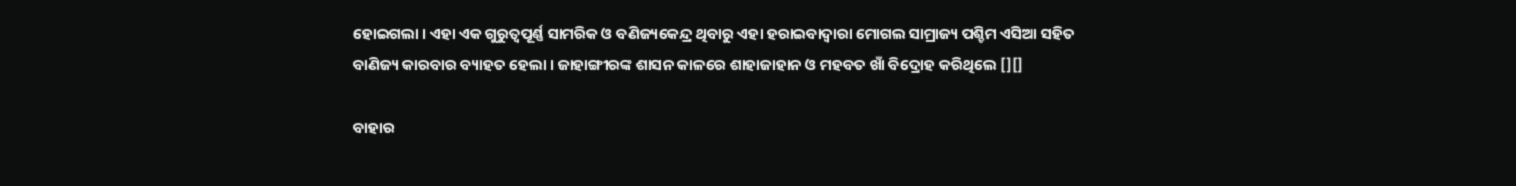ହୋଇଗଲା । ଏହା ଏକ ଗୁରୁତ୍ୱପୂର୍ଣ୍ଣ ସାମରିକ ଓ ବଣିଜ୍ୟକେନ୍ଦ୍ର ଥିବାରୁ ଏହା ହରାଇବାଦ୍ୱାରା ମୋଗଲ ସାମ୍ରାଜ୍ୟ ପଶ୍ଚିମ ଏସିଆ ସହିତ ବାଣିଜ୍ୟ କାରବାର ବ୍ୟାହତ ହେଲା । ଜାହାଙ୍ଗୀରଙ୍କ ଶାସନ କାଳରେ ଶାହାଜାହାନ ଓ ମହବତ ଖାଁ ବିଦ୍ରୋହ କରିଥିଲେ [][]

ବାହାର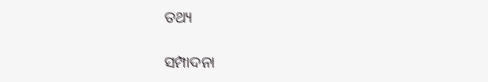ତଥ୍ୟ

ସମ୍ପାଦନା